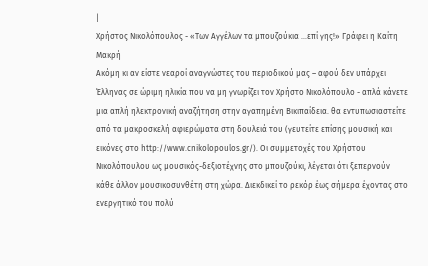|
Χρήστος Νικολόπουλος - «Των Αγγέλων τα μπουζούκια …επί γης!» Γράφει η Καίτη Μακρή
Ακόμη κι αν είστε νεαροί αναγνώστες του περιοδικού μας – αφού δεν υπάρχει Έλληνας σε ώριμη ηλικία που να μη γνωρίζει τον Χρήστο Νικολόπουλο - απλά κάνετε μια απλή ηλεκτρονική αναζήτηση στην αγαπημένη Βικιπαίδεια. θα εντυπωσιαστείτε από τα μακροσκελή αφιερώματα στη δουλειά του (γευτείτε επίσης μουσική και εικόνες στο http://www.cnikolopoulos.gr/). Οι συμμετοχές του Χρήστου Νικολόπουλου ως μουσικός-δεξιοτέχνης στο μπουζούκι, λέγεται ότι ξεπερνούν κάθε άλλον μουσικοσυνθέτη στη χώρα. Διεκδικεί το ρεκόρ έως σήμερα έχοντας στο ενεργητικό του πολύ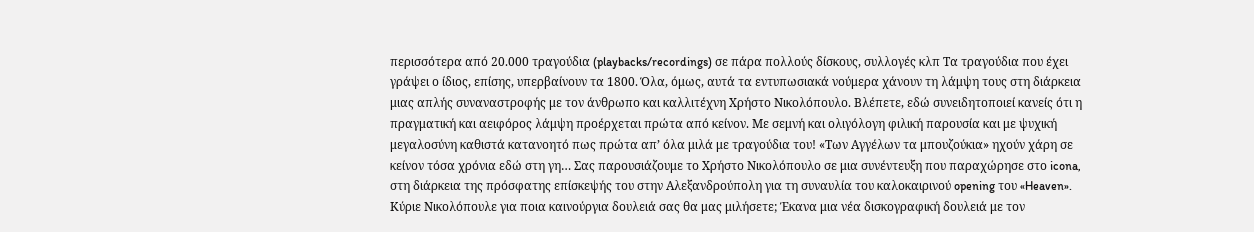περισσότερα από 20.000 τραγούδια (playbacks/recordings) σε πάρα πολλούς δίσκους, συλλογές κλπ Τα τραγούδια που έχει γράψει ο ίδιος, επίσης, υπερβαίνουν τα 1800. Όλα, όμως, αυτά τα εντυπωσιακά νούμερα χάνουν τη λάμψη τους στη διάρκεια μιας απλής συναναστροφής με τον άνθρωπο και καλλιτέχνη Χρήστο Νικολόπουλο. Βλέπετε, εδώ συνειδητοποιεί κανείς ότι η πραγματική και αειφόρος λάμψη προέρχεται πρώτα από κείνον. Με σεμνή και ολιγόλογη φιλική παρουσία και με ψυχική μεγαλοσύνη καθιστά κατανοητό πως πρώτα απ’ όλα μιλά με τραγούδια του! «Των Αγγέλων τα μπουζούκια» ηχούν χάρη σε κείνον τόσα χρόνια εδώ στη γη… Σας παρουσιάζουμε το Χρήστο Νικολόπουλο σε μια συνέντευξη που παραχώρησε στο icona, στη διάρκεια της πρόσφατης επίσκεψής του στην Αλεξανδρούπολη για τη συναυλία του καλοκαιρινού opening του «Heaven».
Κύριε Νικολόπουλε για ποια καινούργια δουλειά σας θα μας μιλήσετε; Έκανα μια νέα δισκογραφική δουλειά με τον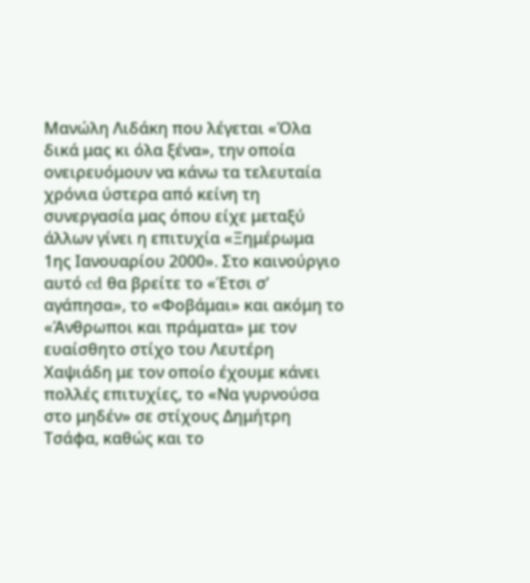Μανώλη Λιδάκη που λέγεται «Όλα δικά μας κι όλα ξένα», την οποία ονειρευόμουν να κάνω τα τελευταία χρόνια ύστερα από κείνη τη συνεργασία μας όπου είχε μεταξύ άλλων γίνει η επιτυχία «Ξημέρωμα 1ης Ιανουαρίου 2000». Στο καινούργιο αυτό cd θα βρείτε το «Έτσι σ’ αγάπησα», το «Φοβάμαι» και ακόμη το «Άνθρωποι και πράματα» με τον ευαίσθητο στίχο του Λευτέρη Χαψιάδη με τον οποίο έχουμε κάνει πολλές επιτυχίες, το «Να γυρνούσα στο μηδέν» σε στίχους Δημήτρη Τσάφα, καθώς και το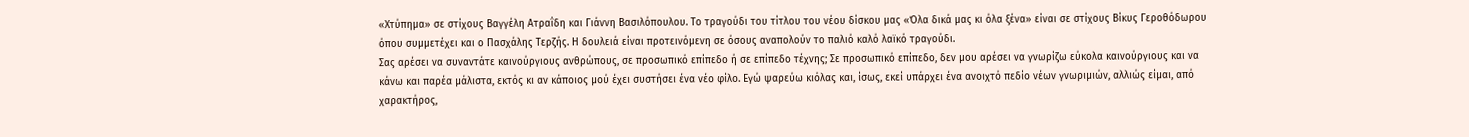«Χτύπημα» σε στίχους Βαγγέλη Ατραΐδη και Γιάννη Βασιλόπουλου. Το τραγούδι του τίτλου του νέου δίσκου μας «Όλα δικά μας κι όλα ξένα» είναι σε στίχους Βίκυς Γεροθόδωρου όπου συμμετέχει και ο Πασχάλης Τερζής. Η δουλειά είναι προτεινόμενη σε όσους αναπολούν το παλιό καλό λαϊκό τραγούδι.
Σας αρέσει να συναντάτε καινούργιους ανθρώπους, σε προσωπικό επίπεδο ή σε επίπεδο τέχνης; Σε προσωπικό επίπεδο, δεν μου αρέσει να γνωρίζω εύκολα καινούργιους και να κάνω και παρέα μάλιστα, εκτός κι αν κάποιος μού έχει συστήσει ένα νέο φίλο. Εγώ ψαρεύω κιόλας και, ίσως, εκεί υπάρχει ένα ανοιχτό πεδίο νέων γνωριμιών, αλλιώς είμαι, από χαρακτήρος,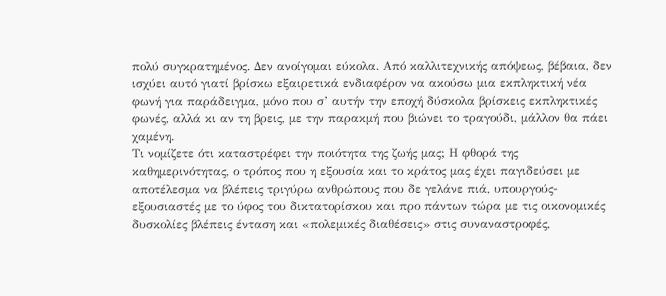πολύ συγκρατημένος. Δεν ανοίγομαι εύκολα. Από καλλιτεχνικής απόψεως, βέβαια, δεν ισχύει αυτό γιατί βρίσκω εξαιρετικά ενδιαφέρον να ακούσω μια εκπληκτική νέα φωνή για παράδειγμα, μόνο που σ’ αυτήν την εποχή δύσκολα βρίσκεις εκπληκτικές φωνές, αλλά κι αν τη βρεις, με την παρακμή που βιώνει το τραγούδι, μάλλον θα πάει χαμένη.
Τι νομίζετε ότι καταστρέφει την ποιότητα της ζωής μας; Η φθορά της καθημερινότητας, ο τρόπος που η εξουσία και το κράτος μας έχει παγιδεύσει με αποτέλεσμα να βλέπεις τριγύρω ανθρώπους που δε γελάνε πιά, υπουργούς-εξουσιαστές με το ύφος του δικτατορίσκου και προ πάντων τώρα με τις οικονομικές δυσκολίες βλέπεις ένταση και «πολεμικές διαθέσεις» στις συναναστροφές,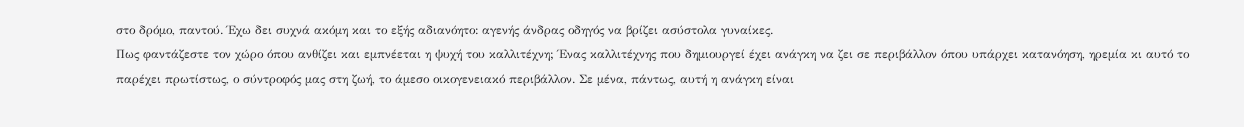στο δρόμο, παντού. Έχω δει συχνά ακόμη και το εξής αδιανόητο: αγενής άνδρας οδηγός να βρίζει ασύστολα γυναίκες.
Πως φαντάζεστε τον χώρο όπου ανθίζει και εμπνέεται η ψυχή του καλλιτέχνη; Ένας καλλιτέχνης που δημιουργεί έχει ανάγκη να ζει σε περιβάλλον όπου υπάρχει κατανόηση, ηρεμία κι αυτό το παρέχει πρωτίστως, ο σύντροφός μας στη ζωή, το άμεσο οικογενειακό περιβάλλον. Σε μένα, πάντως, αυτή η ανάγκη είναι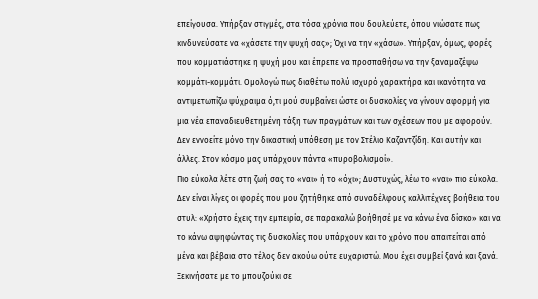επείγουσα. Υπήρξαν στιγμές, στα τόσα χρόνια που δουλεύετε, όπου νιώσατε πως κινδυνεύσατε να «χάσετε την ψυχή σας»; Όχι να την «χάσω». Υπήρξαν, όμως, φορές που κομματιάστηκε η ψυχή μου και έπρεπε να προσπαθήσω να την ξαναμαζέψω κομμάτι-κομμάτι. Ομολογώ πως διαθέτω πολύ ισχυρό χαρακτήρα και ικανότητα να αντιμετωπίζω ψύχραιμα ό,τι μού συμβαίνει ώστε οι δυσκολίες να γίνουν αφορμή για μια νέα επαναδιευθετημένη τάξη των πραγμάτων και των σχέσεων που με αφορούν.
Δεν εννοείτε μόνο την δικαστική υπόθεση με τον Στέλιο Καζαντζίδη. Και αυτήν και άλλες. Στον κόσμο μας υπάρχουν πάντα «πυροβολισμοί».
Πιο εύκολα λέτε στη ζωή σας το «ναι» ή το «όχι»; Δυστυχώς, λέω το «ναι» πιο εύκολα. Δεν είναι λίγες οι φορές που μου ζητήθηκε από συναδέλφους καλλιτέχνες βοήθεια του στυλ: «Χρήστο έχεις την εμπειρία, σε παρακαλώ βοήθησέ με να κάνω ένα δίσκο» και να το κάνω αψηφώντας τις δυσκολίες που υπάρχουν και το χρόνο που απαιτείται από μένα και βέβαια στο τέλος δεν ακούω ούτε ευχαριστώ. Μου έχει συμβεί ξανά και ξανά.
Ξεκινήσατε με το μπουζούκι σε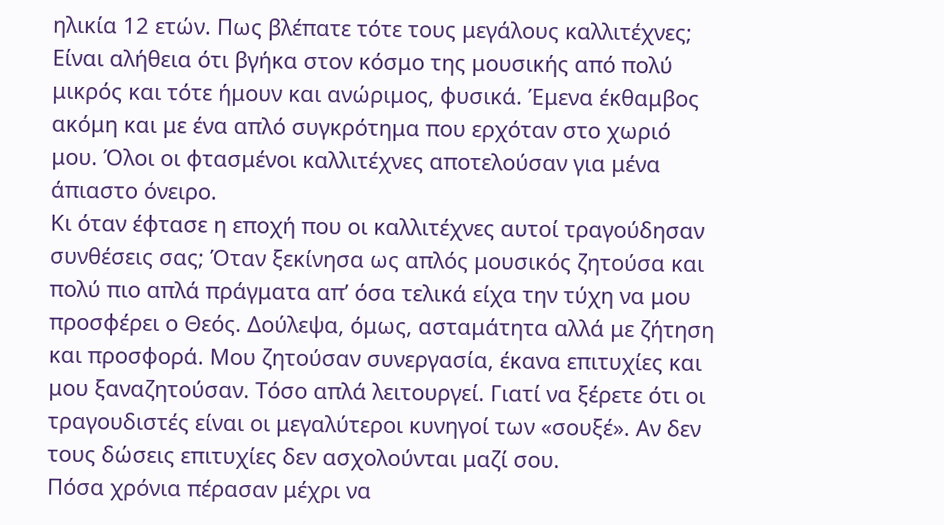ηλικία 12 ετών. Πως βλέπατε τότε τους μεγάλους καλλιτέχνες; Είναι αλήθεια ότι βγήκα στον κόσμο της μουσικής από πολύ μικρός και τότε ήμουν και ανώριμος, φυσικά. Έμενα έκθαμβος ακόμη και με ένα απλό συγκρότημα που ερχόταν στο χωριό μου. Όλοι οι φτασμένοι καλλιτέχνες αποτελούσαν για μένα άπιαστο όνειρο.
Κι όταν έφτασε η εποχή που οι καλλιτέχνες αυτοί τραγούδησαν συνθέσεις σας; Όταν ξεκίνησα ως απλός μουσικός ζητούσα και πολύ πιο απλά πράγματα απ’ όσα τελικά είχα την τύχη να μου προσφέρει ο Θεός. Δούλεψα, όμως, ασταμάτητα αλλά με ζήτηση και προσφορά. Μου ζητούσαν συνεργασία, έκανα επιτυχίες και μου ξαναζητούσαν. Τόσο απλά λειτουργεί. Γιατί να ξέρετε ότι οι τραγουδιστές είναι οι μεγαλύτεροι κυνηγοί των «σουξέ». Αν δεν τους δώσεις επιτυχίες δεν ασχολούνται μαζί σου.
Πόσα χρόνια πέρασαν μέχρι να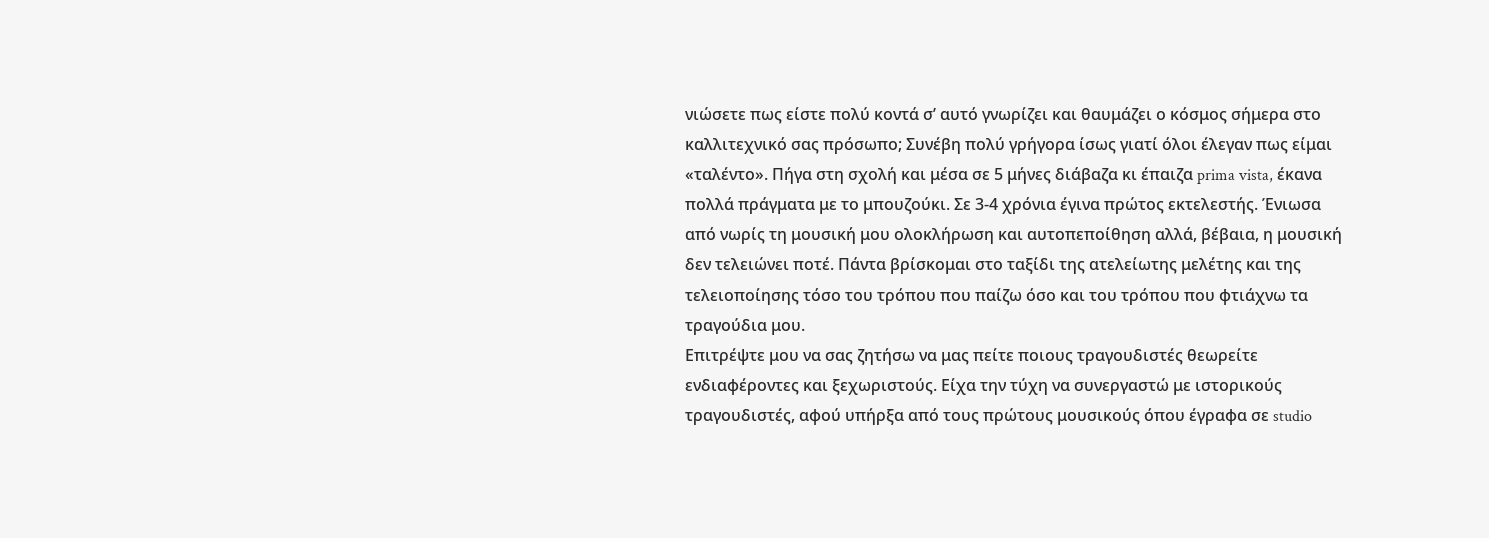νιώσετε πως είστε πολύ κοντά σ’ αυτό γνωρίζει και θαυμάζει ο κόσμος σήμερα στο καλλιτεχνικό σας πρόσωπο; Συνέβη πολύ γρήγορα ίσως γιατί όλοι έλεγαν πως είμαι «ταλέντο». Πήγα στη σχολή και μέσα σε 5 μήνες διάβαζα κι έπαιζα prima vista, έκανα πολλά πράγματα με το μπουζούκι. Σε 3-4 χρόνια έγινα πρώτος εκτελεστής. Ένιωσα από νωρίς τη μουσική μου ολοκλήρωση και αυτοπεποίθηση αλλά, βέβαια, η μουσική δεν τελειώνει ποτέ. Πάντα βρίσκομαι στο ταξίδι της ατελείωτης μελέτης και της τελειοποίησης τόσο του τρόπου που παίζω όσο και του τρόπου που φτιάχνω τα τραγούδια μου.
Επιτρέψτε μου να σας ζητήσω να μας πείτε ποιους τραγουδιστές θεωρείτε ενδιαφέροντες και ξεχωριστούς. Είχα την τύχη να συνεργαστώ με ιστορικούς τραγουδιστές, αφού υπήρξα από τους πρώτους μουσικούς όπου έγραφα σε studio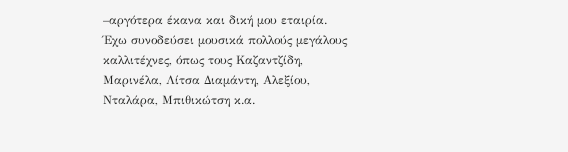–αργότερα έκανα και δική μου εταιρία. Έχω συνοδεύσει μουσικά πολλούς μεγάλους καλλιτέχνες, όπως τους Καζαντζίδη, Μαρινέλα, Λίτσα Διαμάντη, Αλεξίου, Νταλάρα, Μπιθικώτση κ.α.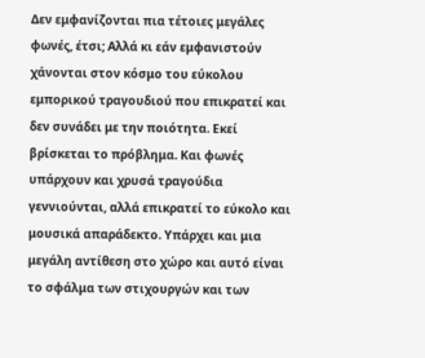Δεν εμφανίζονται πια τέτοιες μεγάλες φωνές, έτσι; Αλλά κι εάν εμφανιστούν χάνονται στον κόσμο του εύκολου εμπορικού τραγουδιού που επικρατεί και δεν συνάδει με την ποιότητα. Εκεί βρίσκεται το πρόβλημα. Και φωνές υπάρχουν και χρυσά τραγούδια γεννιούνται, αλλά επικρατεί το εύκολο και μουσικά απαράδεκτο. Υπάρχει και μια μεγάλη αντίθεση στο χώρο και αυτό είναι το σφάλμα των στιχουργών και των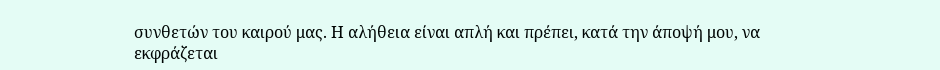συνθετών του καιρού μας. Η αλήθεια είναι απλή και πρέπει, κατά την άποψή μου, να εκφράζεται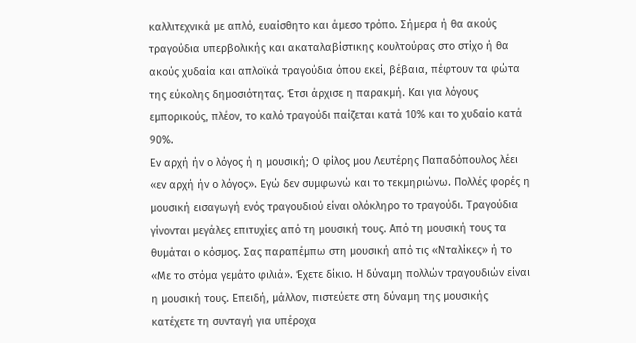καλλιτεχνικά με απλό, ευαίσθητο και άμεσο τρόπο. Σήμερα ή θα ακούς τραγούδια υπερβολικής και ακαταλαβίστικης κουλτούρας στο στίχο ή θα ακούς χυδαία και απλοϊκά τραγούδια όπου εκεί, βέβαια, πέφτουν τα φώτα της εύκολης δημοσιότητας. Έτσι άρχισε η παρακμή. Και για λόγους εμπορικούς, πλέον, το καλό τραγούδι παίζεται κατά 10% και το χυδαίο κατά 90%.
Εν αρχή ήν ο λόγος ή η μουσική; Ο φίλος μου Λευτέρης Παπαδόπουλος λέει «εν αρχή ήν ο λόγος». Εγώ δεν συμφωνώ και το τεκμηριώνω. Πολλές φορές η μουσική εισαγωγή ενός τραγουδιού είναι ολόκληρο το τραγούδι. Τραγούδια γίνονται μεγάλες επιτυχίες από τη μουσική τους. Από τη μουσική τους τα θυμάται ο κόσμος. Σας παραπέμπω στη μουσική από τις «Νταλίκες» ή το «Με το στόμα γεμάτο φιλιά». Έχετε δίκιο. Η δύναμη πολλών τραγουδιών είναι η μουσική τους. Επειδή, μάλλον, πιστεύετε στη δύναμη της μουσικής κατέχετε τη συνταγή για υπέροχα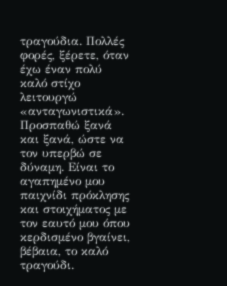τραγούδια. Πολλές φορές, ξέρετε, όταν έχω έναν πολύ καλό στίχο λειτουργώ «ανταγωνιστικά». Προσπαθώ ξανά και ξανά, ώστε να τον υπερβώ σε δύναμη. Είναι το αγαπημένο μου παιχνίδι πρόκλησης και στοιχήματος με τον εαυτό μου όπου κερδισμένο βγαίνει, βέβαια, το καλό τραγούδι.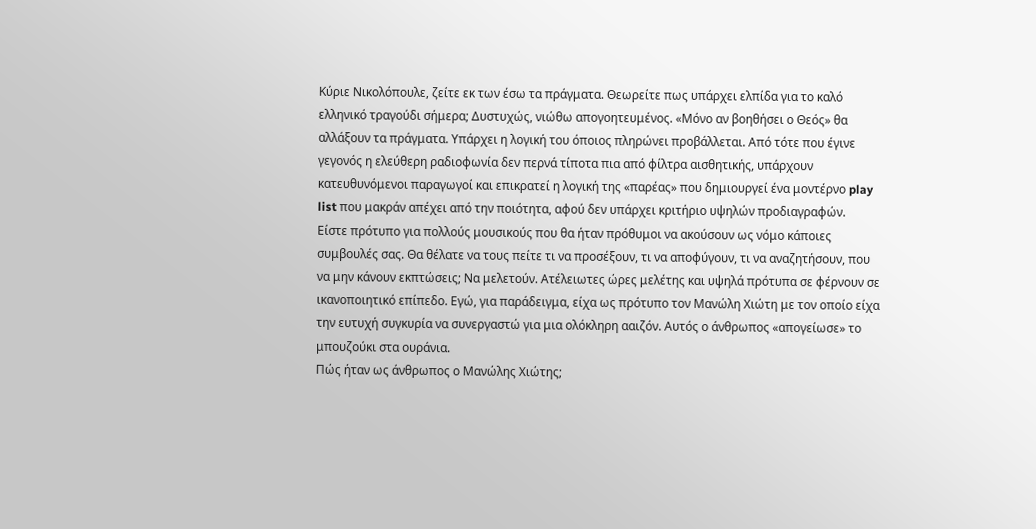Κύριε Νικολόπουλε, ζείτε εκ των έσω τα πράγματα. Θεωρείτε πως υπάρχει ελπίδα για το καλό ελληνικό τραγούδι σήμερα; Δυστυχώς, νιώθω απογοητευμένος. «Μόνο αν βοηθήσει ο Θεός» θα αλλάξουν τα πράγματα. Υπάρχει η λογική του όποιος πληρώνει προβάλλεται. Από τότε που έγινε γεγονός η ελεύθερη ραδιοφωνία δεν περνά τίποτα πια από φίλτρα αισθητικής, υπάρχουν κατευθυνόμενοι παραγωγοί και επικρατεί η λογική της «παρέας» που δημιουργεί ένα μοντέρνο play list που μακράν απέχει από την ποιότητα, αφού δεν υπάρχει κριτήριο υψηλών προδιαγραφών.
Είστε πρότυπο για πολλούς μουσικούς που θα ήταν πρόθυμοι να ακούσουν ως νόμο κάποιες συμβουλές σας. Θα θέλατε να τους πείτε τι να προσέξουν, τι να αποφύγουν, τι να αναζητήσουν, που να μην κάνουν εκπτώσεις; Να μελετούν. Ατέλειωτες ώρες μελέτης και υψηλά πρότυπα σε φέρνουν σε ικανοποιητικό επίπεδο. Εγώ, για παράδειγμα, είχα ως πρότυπο τον Μανώλη Χιώτη με τον οποίο είχα την ευτυχή συγκυρία να συνεργαστώ για μια ολόκληρη ααιζόν. Αυτός ο άνθρωπος «απογείωσε» το μπουζούκι στα ουράνια.
Πώς ήταν ως άνθρωπος ο Μανώλης Χιώτης;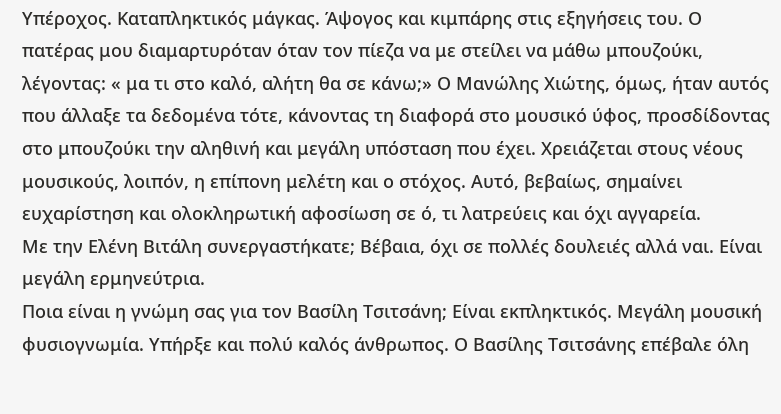Υπέροχος. Καταπληκτικός μάγκας. Άψογος και κιμπάρης στις εξηγήσεις του. Ο πατέρας μου διαμαρτυρόταν όταν τον πίεζα να με στείλει να μάθω μπουζούκι, λέγοντας: « μα τι στο καλό, αλήτη θα σε κάνω;» Ο Μανώλης Χιώτης, όμως, ήταν αυτός που άλλαξε τα δεδομένα τότε, κάνοντας τη διαφορά στο μουσικό ύφος, προσδίδοντας στο μπουζούκι την αληθινή και μεγάλη υπόσταση που έχει. Χρειάζεται στους νέους μουσικούς, λοιπόν, η επίπονη μελέτη και ο στόχος. Αυτό, βεβαίως, σημαίνει ευχαρίστηση και ολοκληρωτική αφοσίωση σε ό, τι λατρεύεις και όχι αγγαρεία.
Με την Ελένη Βιτάλη συνεργαστήκατε; Βέβαια, όχι σε πολλές δουλειές αλλά ναι. Είναι μεγάλη ερμηνεύτρια.
Ποια είναι η γνώμη σας για τον Βασίλη Τσιτσάνη; Είναι εκπληκτικός. Μεγάλη μουσική φυσιογνωμία. Υπήρξε και πολύ καλός άνθρωπος. Ο Βασίλης Τσιτσάνης επέβαλε όλη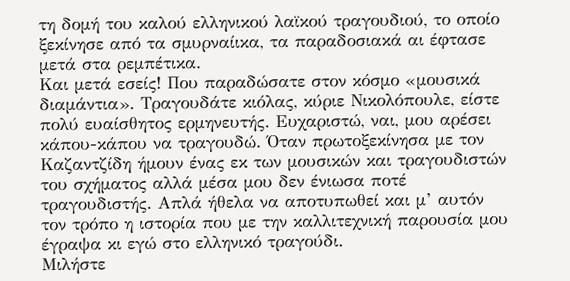τη δομή του καλού ελληνικού λαϊκού τραγουδιού, το οποίο ξεκίνησε από τα σμυρναίικα, τα παραδοσιακά αι έφτασε μετά στα ρεμπέτικα.
Και μετά εσείς! Που παραδώσατε στον κόσμο «μουσικά διαμάντια». Τραγουδάτε κιόλας, κύριε Νικολόπουλε, είστε πολύ ευαίσθητος ερμηνευτής. Ευχαριστώ, ναι, μου αρέσει κάπου-κάπου να τραγουδώ. Όταν πρωτοξεκίνησα με τον Καζαντζίδη ήμουν ένας εκ των μουσικών και τραγουδιστών του σχήματος αλλά μέσα μου δεν ένιωσα ποτέ τραγουδιστής. Απλά ήθελα να αποτυπωθεί και μ’ αυτόν τον τρόπο η ιστορία που με την καλλιτεχνική παρουσία μου έγραψα κι εγώ στο ελληνικό τραγούδι.
Μιλήστε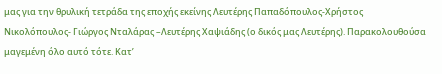μας για την θρυλική τετράδα της εποχής εκείνης Λευτέρης Παπαδόπουλος-Χρήστος Νικολόπουλος- Γιώργος Νταλάρας –Λευτέρης Χαψιάδης (ο δικός μας Λευτέρης). Παρακολουθούσα μαγεμένη όλο αυτό τότε. Κατ’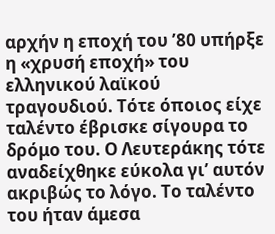αρχήν η εποχή του ’80 υπήρξε η «χρυσή εποχή» του ελληνικού λαϊκού τραγουδιού. Τότε όποιος είχε ταλέντο έβρισκε σίγουρα το δρόμο του. Ο Λευτεράκης τότε αναδείχθηκε εύκολα γι’ αυτόν ακριβώς το λόγο. Το ταλέντο του ήταν άμεσα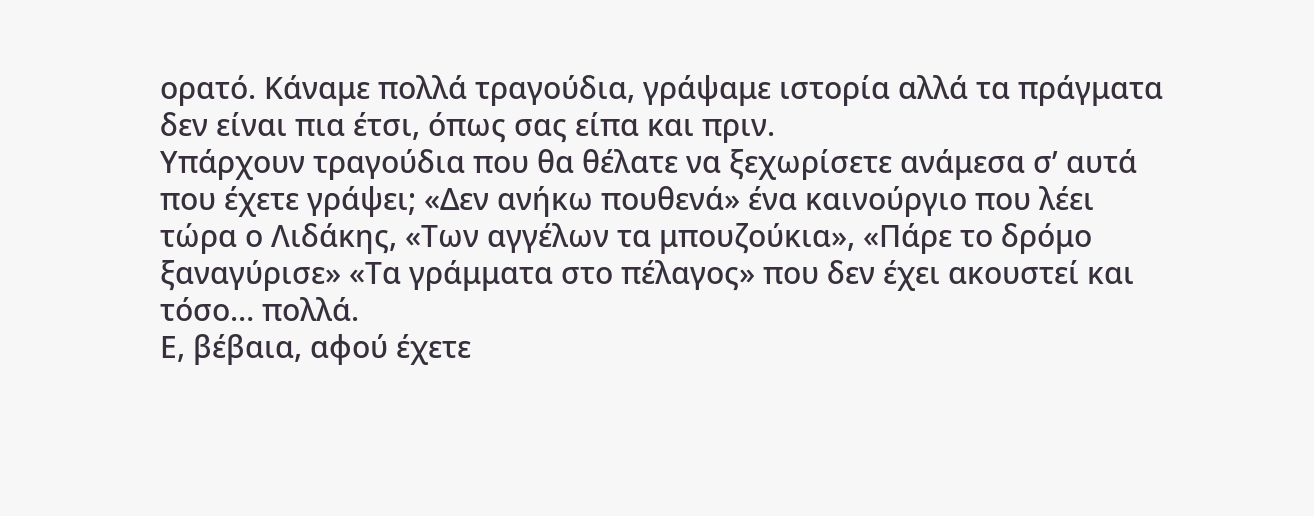ορατό. Κάναμε πολλά τραγούδια, γράψαμε ιστορία αλλά τα πράγματα δεν είναι πια έτσι, όπως σας είπα και πριν.
Υπάρχουν τραγούδια που θα θέλατε να ξεχωρίσετε ανάμεσα σ’ αυτά που έχετε γράψει; «Δεν ανήκω πουθενά» ένα καινούργιο που λέει τώρα ο Λιδάκης, «Των αγγέλων τα μπουζούκια», «Πάρε το δρόμο ξαναγύρισε» «Τα γράμματα στο πέλαγος» που δεν έχει ακουστεί και τόσο… πολλά.
Ε, βέβαια, αφού έχετε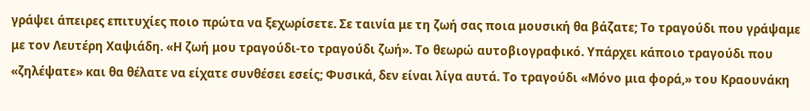γράψει άπειρες επιτυχίες ποιο πρώτα να ξεχωρίσετε. Σε ταινία με τη ζωή σας ποια μουσική θα βάζατε; Το τραγούδι που γράψαμε με τον Λευτέρη Χαψιάδη. «Η ζωή μου τραγούδι-το τραγούδι ζωή». Το θεωρώ αυτοβιογραφικό. Υπάρχει κάποιο τραγούδι που «ζηλέψατε» και θα θέλατε να είχατε συνθέσει εσείς; Φυσικά, δεν είναι λίγα αυτά. Το τραγούδι «Μόνο μια φορά,» του Κραουνάκη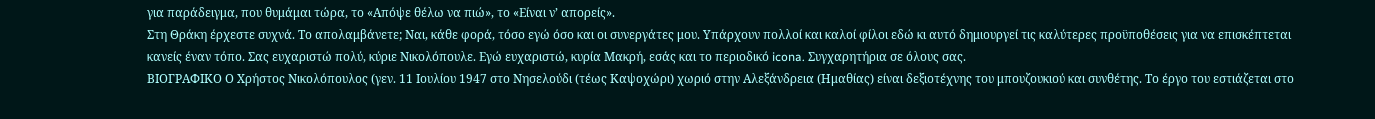για παράδειγμα, που θυμάμαι τώρα, το «Απόψε θέλω να πιώ», το «Είναι ν’ απορείς».
Στη Θράκη έρχεστε συχνά. Το απολαμβάνετε; Ναι, κάθε φορά, τόσο εγώ όσο και οι συνεργάτες μου. Υπάρχουν πολλοί και καλοί φίλοι εδώ κι αυτό δημιουργεί τις καλύτερες προϋποθέσεις για να επισκέπτεται κανείς έναν τόπο. Σας ευχαριστώ πολύ, κύριε Νικολόπουλε. Εγώ ευχαριστώ, κυρία Μακρή, εσάς και το περιοδικό icona. Συγχαρητήρια σε όλους σας.
ΒΙΟΓΡΑΦΙΚΟ Ο Χρήστος Νικολόπουλος (γεν. 11 Ιουλίου 1947 στο Νησελούδι (τέως Καψοχώρι) χωριό στην Αλεξάνδρεια (Ημαθίας) είναι δεξιοτέχνης του μπουζουκιού και συνθέτης. Το έργο του εστιάζεται στο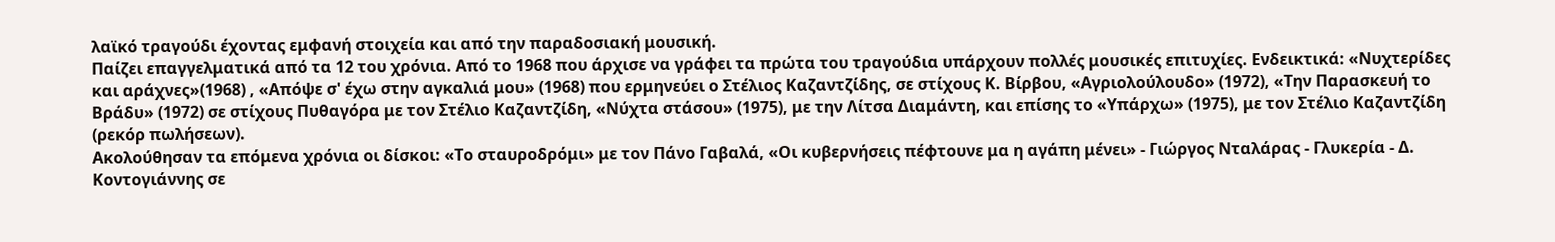λαϊκό τραγούδι έχοντας εμφανή στοιχεία και από την παραδοσιακή μουσική.
Παίζει επαγγελματικά από τα 12 του χρόνια. Από το 1968 που άρχισε να γράφει τα πρώτα του τραγούδια υπάρχουν πολλές μουσικές επιτυχίες. Ενδεικτικά: «Νυχτερίδες και αράχνες»(1968) , «Απόψε σ' έχω στην αγκαλιά μου» (1968) που ερμηνεύει ο Στέλιος Καζαντζίδης, σε στίχους Κ. Βίρβου, «Αγριολούλουδο» (1972), «Την Παρασκευή το Βράδυ» (1972) σε στίχους Πυθαγόρα με τον Στέλιο Καζαντζίδη, «Νύχτα στάσου» (1975), με την Λίτσα Διαμάντη, και επίσης το «Υπάρχω» (1975), με τον Στέλιο Καζαντζίδη (ρεκόρ πωλήσεων).
Ακολούθησαν τα επόμενα χρόνια οι δίσκοι: «Το σταυροδρόμι» με τον Πάνο Γαβαλά, «Οι κυβερνήσεις πέφτουνε μα η αγάπη μένει» - Γιώργος Νταλάρας - Γλυκερία - Δ. Κοντογιάννης σε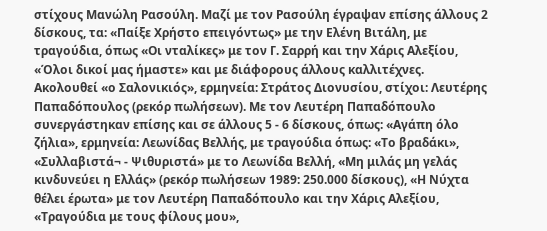στίχους Μανώλη Ρασούλη. Μαζί με τον Ρασούλη έγραψαν επίσης άλλους 2 δίσκους, τα: «Παίξε Χρήστο επειγόντως» με την Ελένη Βιτάλη, με τραγούδια, όπως «Οι νταλίκες» με τον Γ. Σαρρή και την Χάρις Αλεξίου, «Όλοι δικοί μας ήμαστε» και με διάφορους άλλους καλλιτέχνες. Ακολουθεί «ο Σαλονικιός», ερμηνεία: Στράτος Διονυσίου, στίχοι: Λευτέρης Παπαδόπουλος (ρεκόρ πωλήσεων). Με τον Λευτέρη Παπαδόπουλο συνεργάστηκαν επίσης και σε άλλους 5 - 6 δίσκους, όπως: «Αγάπη όλο ζήλια», ερμηνεία: Λεωνίδας Βελλής, με τραγούδια όπως: «Το βραδάκι», «Συλλαβιστά¬ - Ψιθυριστά» με το Λεωνίδα Βελλή, «Μη μιλάς μη γελάς κινδυνεύει η Ελλάς» (ρεκόρ πωλήσεων 1989: 250.000 δίσκους), «Η Νύχτα θέλει έρωτα» με τον Λευτέρη Παπαδόπουλο και την Χάρις Αλεξίου, «Τραγούδια με τους φίλους μου»,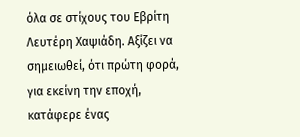όλα σε στίχους του Εβρίτη Λευτέρη Χαψιάδη. Αξίζει να σημειωθεί, ότι πρώτη φορά, για εκείνη την εποχή, κατάφερε ένας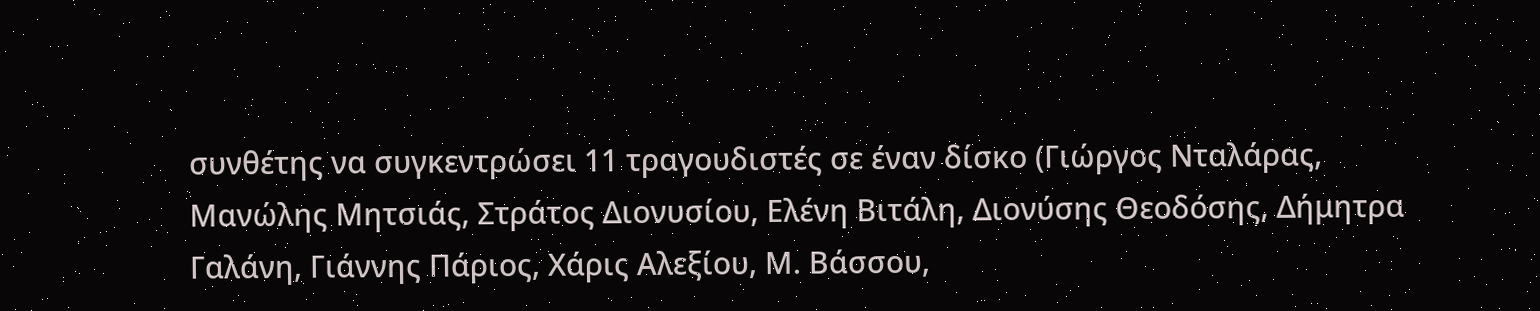συνθέτης να συγκεντρώσει 11 τραγουδιστές σε έναν δίσκο (Γιώργος Νταλάρας, Μανώλης Μητσιάς, Στράτος Διονυσίου, Ελένη Βιτάλη, Διονύσης Θεοδόσης, Δήμητρα Γαλάνη, Γιάννης Πάριος, Χάρις Αλεξίου, Μ. Βάσσου,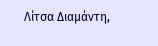Λίτσα Διαμάντη,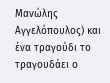Μανώλης Αγγελόπουλος) και ένα τραγούδι το τραγουδάει ο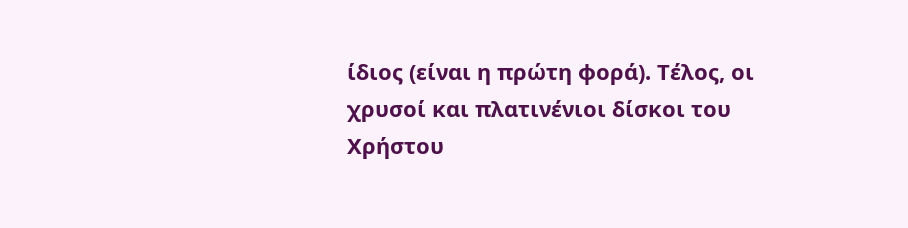ίδιος (είναι η πρώτη φορά). Τέλος, οι χρυσοί και πλατινένιοι δίσκοι του Χρήστου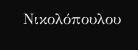Νικολόπουλου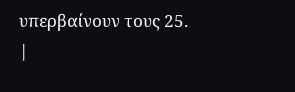υπερβαίνουν τους 25.
|